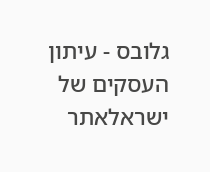גלובס - עיתון העסקים של ישראלאתר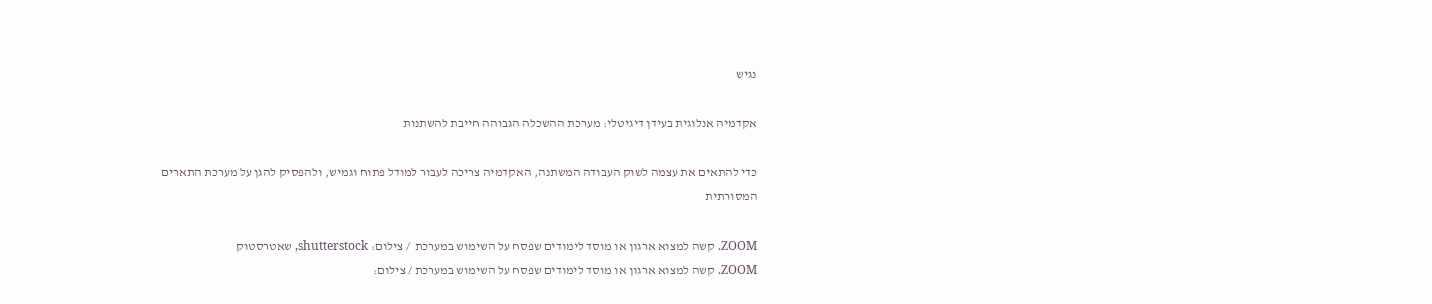נגיש

אקדמיה אנלוגית בעידן דיגיטלי: מערכת ההשכלה הגבוהה חייבת להשתנות

כדי להתאים את עצמה לשוק העבודה המשתנה, האקדמיה צריכה לעבור למודל פתוח וגמיש, ולהפסיק להגן על מערכת התארים המסורתית

ZOOM. קשה למצוא ארגון או מוסד לימודים שפסח על השימוש במערכת  / צילום: shutterstock, שאטרסטוק
ZOOM. קשה למצוא ארגון או מוסד לימודים שפסח על השימוש במערכת / צילום: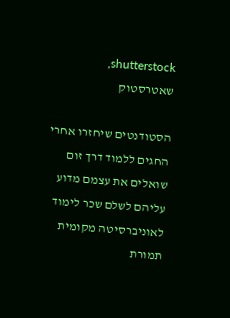shutterstock, שאטרסטוק

הסטודנטים שיחזרו אחרי החגים ללמוד דרך זום שואלים את עצמם מדוע עליהם לשלם שכר לימוד לאוניברסיטה מקומית תמורת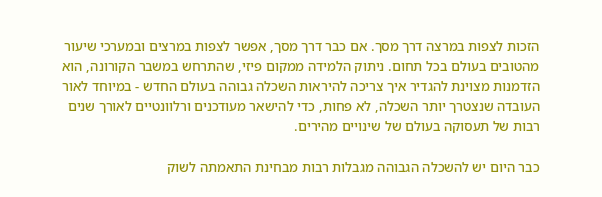הזכות לצפות במרצה דרך מסך. אם כבר דרך מסך, אפשר לצפות במרצים ובמערכי שיעור מהטובים בעולם בכל תחום. ניתוק הלמידה ממקום פיזי, שהתרחש במשבר הקורונה, הוא הזדמנות מצוינת להגדיר איך צריכה להיראות השכלה גבוהה בעולם החדש - במיוחד לאור העובדה שנצטרך יותר השכלה, לא פחות, כדי להישאר מעודכנים ורלוונטיים לאורך שנים רבות של תעסוקה בעולם של שינויים מהירים.

כבר היום יש להשכלה הגבוהה מגבלות רבות מבחינת התאמתה לשוק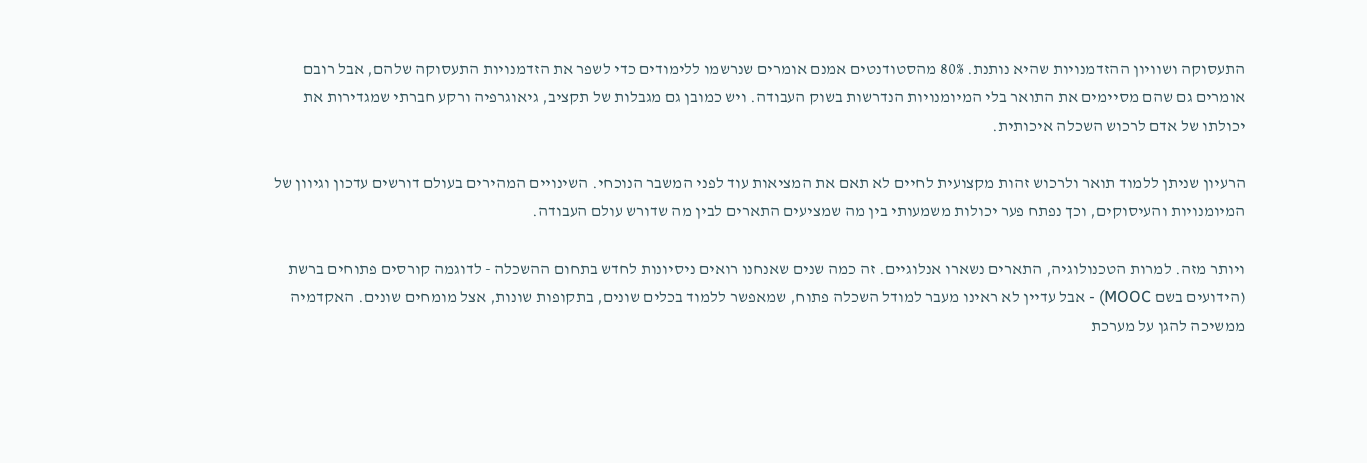התעסוקה ושוויון ההזדמנויות שהיא נותנת. 80% מהסטודנטים אמנם אומרים שנרשמו ללימודים כדי לשפר את הזדמנויות התעסוקה שלהם, אבל רובם אומרים גם שהם מסיימים את התואר בלי המיומנויות הנדרשות בשוק העבודה. ויש כמובן גם מגבלות של תקציב, גיאוגרפיה ורקע חברתי שמגדירות את יכולתו של אדם לרכוש השכלה איכותית.

הרעיון שניתן ללמוד תואר ולרכוש זהות מקצועית לחיים לא תאם את המציאות עוד לפני המשבר הנוכחי. השינויים המהירים בעולם דורשים עדכון וגיוון של המיומנויות והעיסוקים, וכך נפתח פער יכולות משמעותי בין מה שמציעים התארים לבין מה שדורש עולם העבודה.

ויותר מזה. למרות הטכנולוגיה, התארים נשארו אנלוגיים. זה כמה שנים שאנחנו רואים ניסיונות לחדש בתחום ההשכלה - לדוגמה קורסים פתוחים ברשת (הידועים בשם MOOC) - אבל עדיין לא ראינו מעבר למודל השכלה פתוח, שמאפשר ללמוד בכלים שונים, בתקופות שונות, אצל מומחים שונים. האקדמיה ממשיכה להגן על מערכת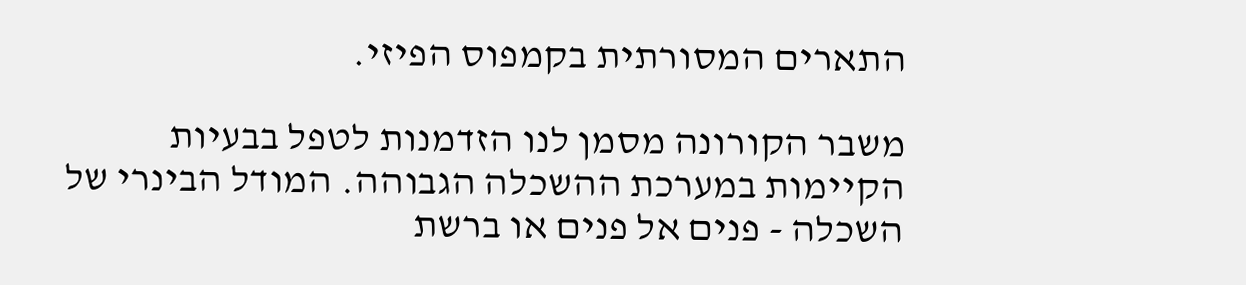התארים המסורתית בקמפוס הפיזי.

משבר הקורונה מסמן לנו הזדמנות לטפל בבעיות הקיימות במערכת ההשכלה הגבוהה. המודל הבינרי של השכלה - פנים אל פנים או ברשת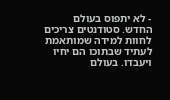- לא יתפוס בעולם החדש. סטודנטים צריכים לחוות למידה שמותאמת לעתיד שבתוכו הם יחיו ויעבדו. בעולם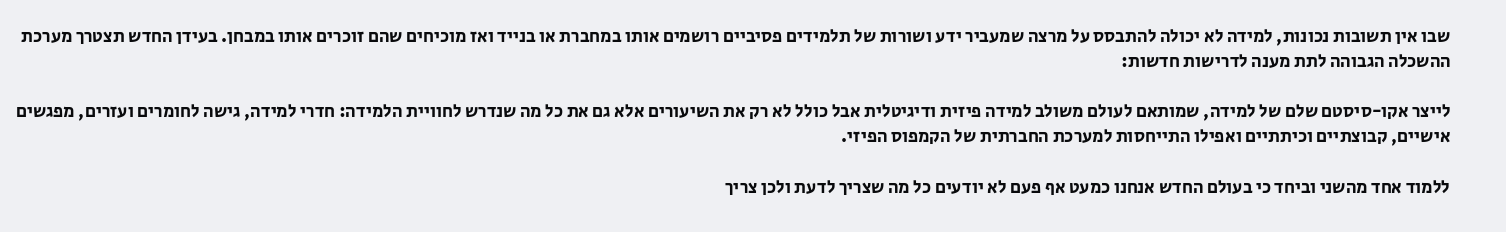שבו אין תשובות נכונות, למידה לא יכולה להתבסס על מרצה שמעביר ידע ושורות של תלמידים פסיביים רושמים אותו במחברת או בנייד ואז מוכיחים שהם זוכרים אותו במבחן. בעידן החדש תצטרך מערכת ההשכלה הגבוהה לתת מענה לדרישות חדשות:

לייצר אקו-סיסטם שלם של למידה, שמותאם לעולם משולב למידה פיזית ודיגיטלית אבל כולל לא רק את השיעורים אלא גם את כל מה שנדרש לחוויית הלמידה: חדרי למידה, גישה לחומרים ועזרים, מפגשים אישיים, קבוצתיים וכיתתיים ואפילו התייחסות למערכת החברתית של הקמפוס הפיזי.

ללמוד אחד מהשני וביחד כי בעולם החדש אנחנו כמעט אף פעם לא יודעים כל מה שצריך לדעת ולכן צריך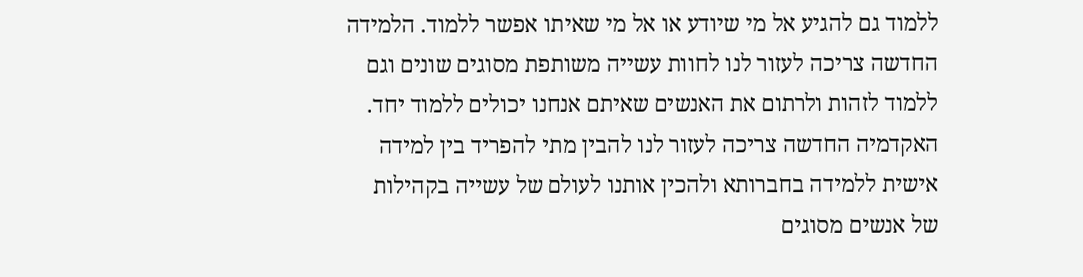ללמוד גם להגיע אל מי שיודע או אל מי שאיתו אפשר ללמוד. הלמידה החדשה צריכה לעזור לנו לחוות עשייה משותפת מסוגים שונים וגם ללמוד לזהות ולרתום את האנשים שאיתם אנחנו יכולים ללמוד יחד. האקדמיה החדשה צריכה לעזור לנו להבין מתי להפריד בין למידה אישית ללמידה בחברותא ולהכין אותנו לעולם של עשייה בקהילות של אנשים מסוגים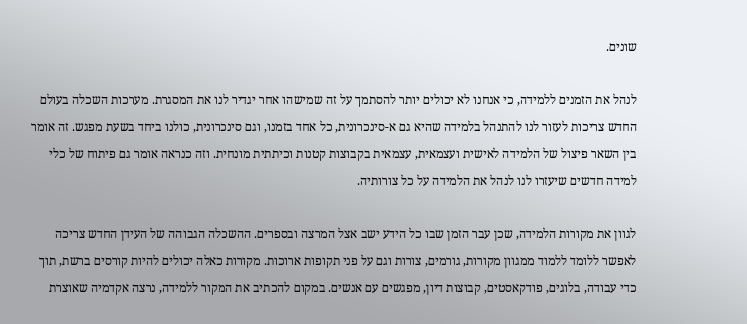שונים.

לנהל את הזמנים ללמידה, כי אנחנו לא יכולים יותר להסתמך על זה שמישהו אחר יגדיר לנו את המסגרת. מערכות השכלה בעולם החדש צריכות לעזור לנו להתנהל בלמידה שהיא גם א-סינכרונית, כל אחד בזמנו, וגם סינכרונית, כולנו ביחד בשעת מפגש. זה אומר בין השאר פיצול של הלמידה לאישית ועצמאית, עצמאית בקבוצות קטנות וכיתתית מונחית. וזה כנראה אומר גם פיתוח של כלי למידה חדשים שיעזרו לנו לנהל את הלמידה על כל צורותיה.

לגוון את מקורות הלמידה, שכן עבר הזמן שבו כל הידע ישב אצל המרצה ובספרים. ההשכלה הגבוהה של העידן החדש צריכה לאפשר ללומד ללמוד ממגוון מקורות, גורמים, צורות וגם על פני תקופות ארוכות. מקורות כאלה יכולים להיות קורסים ברשת, תוך כדי עבודה, בלוגים, פודקאסטים, קבוצות דיון, מפגשים עם אנשים. במקום להכתיב את המקור ללמידה, נרצה אקדמיה שאוצרת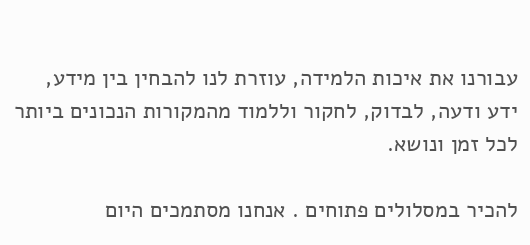עבורנו את איכות הלמידה, עוזרת לנו להבחין בין מידע, ידע ודעה, לבדוק, לחקור וללמוד מהמקורות הנכונים ביותר לכל זמן ונושא.

להכיר במסלולים פתוחים . אנחנו מסתמכים היום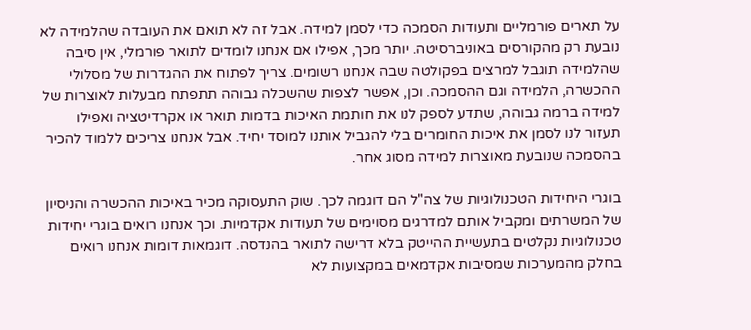על תארים פורמליים ותעודות הסמכה כדי לסמן למידה. אבל זה לא תואם את העובדה שהלמידה לא נובעת רק מהקורסים באוניברסיטה. יותר מכך, אפילו אם אנחנו לומדים לתואר פורמלי, אין סיבה שהלמידה תוגבל למרצים בפקולטה שבה אנחנו רשומים. צריך לפתוח את ההגדרות של מסלולי ההכשרה, הלמידה וגם ההסמכה. וכן, אפשר לצפות שהשכלה גבוהה תתפתח מבעלות לאוצרות של למידה ברמה גבוהה, שתדע לספק לנו את חותמת האיכות בדמות תואר או אקרדיטציה ואפילו תעזור לנו לסמן את איכות החומרים בלי להגביל אותנו למוסד יחיד. אבל אנחנו צריכים ללמוד להכיר בהסמכה שנובעת מאוצרות למידה מסוג אחר.

בוגרי היחידות הטכנולוגיות של צה"ל הם דוגמה לכך. שוק התעסוקה מכיר באיכות ההכשרה והניסיון של המשרתים ומקביל אותם למדרגים מסוימים של תעודות אקדמיות. וכך אנחנו רואים בוגרי יחידות טכנולוגיות נקלטים בתעשיית ההייטק בלא דרישה לתואר בהנדסה. דוגמאות דומות אנחנו רואים בחלק מהמערכות שמסיבות אקדמאים במקצועות לא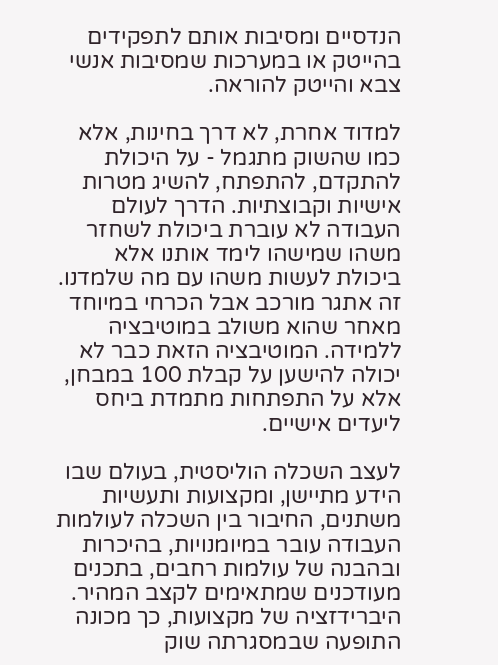הנדסיים ומסיבות אותם לתפקידים בהייטק או במערכות שמסיבות אנשי צבא והייטק להוראה.

למדוד אחרת, לא דרך בחינות, אלא כמו שהשוק מתגמל - על היכולת להתקדם, להתפתח, להשיג מטרות אישיות וקבוצתיות. הדרך לעולם העבודה לא עוברת ביכולת לשחזר משהו שמישהו לימד אותנו אלא ביכולת לעשות משהו עם מה שלמדנו. זה אתגר מורכב אבל הכרחי במיוחד מאחר שהוא משולב במוטיבציה ללמידה. המוטיבציה הזאת כבר לא יכולה להישען על קבלת 100 במבחן, אלא על התפתחות מתמדת ביחס ליעדים אישיים.

לעצב השכלה הוליסטית, בעולם שבו הידע מתיישן, ומקצועות ותעשיות משתנים, החיבור בין השכלה לעולמות העבודה עובר במיומנויות, בהיכרות ובהבנה של עולמות רחבים, בתכנים מעודכנים שמתאימים לקצב המהיר. היברידזציה של מקצועות, כך מכונה התופעה שבמסגרתה שוק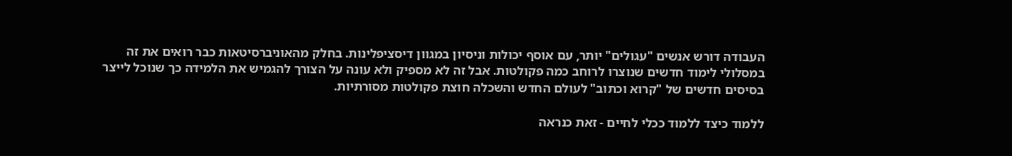העבודה דורש אנשים "עגולים" יותר, עם אוסף יכולות וניסיון במגוון דיסציפלינות. בחלק מהאוניברסיטאות כבר רואים את זה במסלולי לימוד חדשים שנוצרו לרוחב כמה פקולטות. אבל זה לא מספיק ולא עונה על הצורך להגמיש את הלמידה כך שנוכל לייצר בסיסים חדשים של "קרוא וכתוב" לעולם החדש והשכלה חוצת פקולטות מסורתיות.

ללמוד כיצד ללמוד ככלי לחיים - זאת כנראה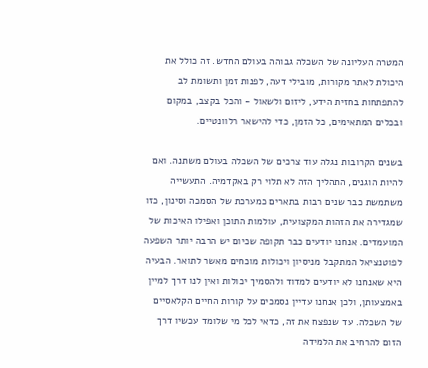המטרה העליונה של השכלה גבוהה בעולם החדש. זה כולל את היכולת לאתר מקורות, מובילי דעה, לפנות זמן ותשומת לב להתפתחות בחזית הידע, ליזום ולשאול - והכל בקצב, במקום ובכלים המתאימים, כל הזמן, כדי להישאר רלוונטיים.

בשנים הקרובות נגלה עוד צרכים של השכלה בעולם משתנה. ואם להיות הוגנים, התהליך הזה לא תלוי רק באקדמיה. התעשייה משתמשת כבר שנים רבות בתארים כמערכת של הסמכה וסינון, כזו שמגדירה את הזהות המקצועית, עולמות התוכן ואפילו האיכות של המועמדים. אנחנו יודעים כבר תקופה שכיום יש הרבה יותר השפעה לפוטנציאל המתקבל מניסיון ויכולות מוכחים מאשר לתואר. הבעיה היא שאנחנו לא יודעים למדוד ולהסמיך יכולות ואין לנו דרך למיין באמצעותן, ולכן אנחנו עדיין נסמכים על קורות החיים הקלאסיים של השכלה. עד שנפצח את זה, כדאי לכל מי שלומד עכשיו דרך הזום להרחיב את הלמידה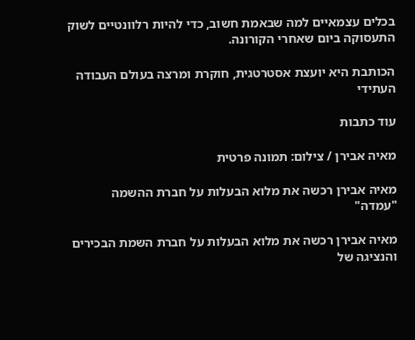בכלים עצמאיים למה שבאמת חשוב, כדי להיות רלוונטיים לשוק התעסוקה ביום שאחרי הקורונה.

הכותבת היא יועצת אסטרטגית, חוקרת ומרצה בעולם העבודה העתידי

עוד כתבות

מאיה אבירן / צילום: תמונה פרטית

מאיה אבירן רכשה את מלוא הבעלות על חברת ההשמה "עמדה"

מאיה אבירן רכשה את מלוא הבעלות על חברת השמת הבכירים והנציגה של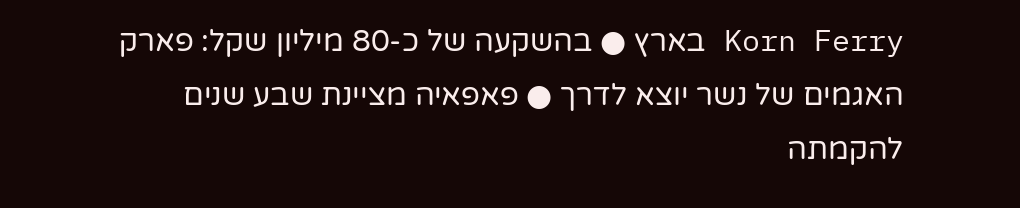Korn Ferry בארץ ● בהשקעה של כ-80 מיליון שקל: פארק האגמים של נשר יוצא לדרך ● פאפאיה מציינת שבע שנים להקמתה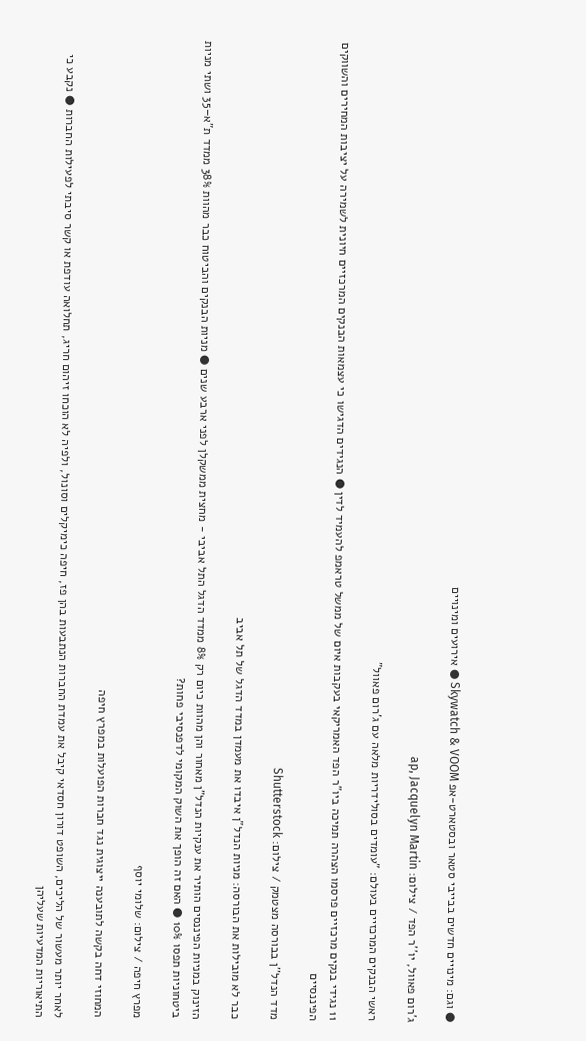● וגם: מינויים חדשים בבייבי סטאר ובסטארט-אפ Skywatch & VOOM ● אירועים ומינויים

ג'רום פאוול, יו''ר הפד / צילום: ap, Jacquelyn Martin

ראשי הבנקים המרכזיים בעולם: "עומדים בסולידריות מלאה עם ג'רום פאוול"

11 נגידי בנקים מרכזיים פרסמו הצהרה תמיכה ביו"ר הפד האמריקאי בעקבות איום של ממשל טראמפ להעמיד לדין ● הנגידים הדגישו כי עצמאות הבנקים המרכזיים חיונית לשמירה על יציבות המחירים והשווקים הפיננסיים

מדד הנדל''ן בבורסה מצטמק / צילום: Shutterstock

כבר לא מובילות את הבורסה: מניות הנדל"ן איבדו את מעמדן במדד הדגל של תל אביב

הזינוק במניות הפיננסים הותיר את ענקיות הנדל"ן מאחור והן מהוות כיום רק 8% ממדד הדגל התל אביבי - מחצית ממשקלן לפני ארבע שנים ● מניות הבנקים והביטוח כבר מהוות 38% ממדד ת"א–35 ושתי מניות ביטחוניות תפסו 10% ● האם זה הופך את השוק המקומי לדפנסיבי פחות?

מפרץ חיפה / צילום: שלומי יוסף

המחוזי דחה בקשה לתובענה ייצוגית נגד חברות הפועלות במפרץ חיפה

לאחר יותר מעשור של הליכים, השופט דורון חסדאי קיבל את עמדת החברות הנתבעות בהן פז, חיפה כימיקלים וסונול, ולפיה לא הוכחו זיהום חריג, תחלואה עודפת או קשר סיבתי לפעילות החברות ● נקבע כי התיאוריות המדעיות שעליהן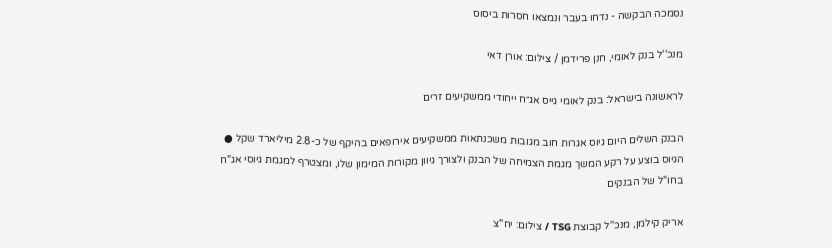נסמכה הבקשה - נדחו בעבר ונמצאו חסרות ביסוס

מנכ''ל בנק לאומי, חנן פרידמן / צילום: אורן דאי

לראשונה בישראל: בנק לאומי גייס אג״ח ייחודי ממשקיעים זרים

הבנק השלים היום גיוס אגרות חוב מגובות משכנתאות ממשקיעים אירופאים בהיקף של כ-2.8 מיליארד שקל ● הגיוס בוצע על רקע המשך מגמת הצמיחה של הבנק ולצורך גיוון מקורות המימון שלו, ומצטרף למגמת גיוסי אג"ח בחו"ל של הבנקים

אריק קילמן, מנכ''ל קבוצת TSG / צילום: יח''צ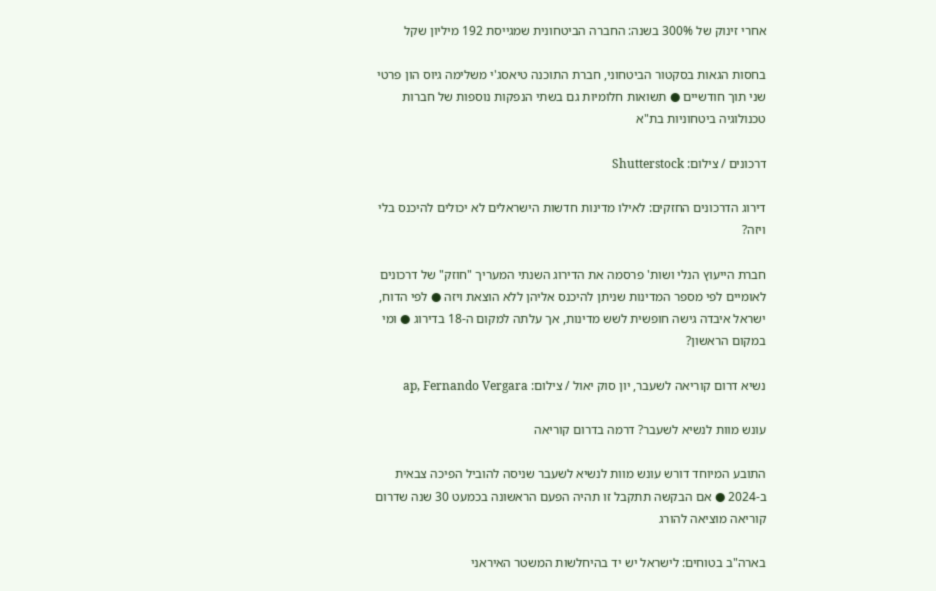אחרי זינוק של 300% בשנה: החברה הביטחונית שמגייסת 192 מיליון שקל

בחסות הגאות בסקטור הביטחוני, חברת התוכנה טיאסג'י משלימה גיוס הון פרטי שני תוך חודשיים ● תשואות חלומיות גם בשתי הנפקות נוספות של חברות טכנולוגיה ביטחוניות בת"א

דרכונים / צילום: Shutterstock

דירוג הדרכונים החזקים: לאילו מדינות חדשות הישראלים לא יכולים להיכנס בלי ויזה?

חברת הייעוץ הנלי ושות' פרסמה את הדירוג השנתי המעריך "חוזק" של דרכונים לאומיים לפי מספר המדינות שניתן להיכנס אליהן ללא הוצאת ויזה ● לפי הדוח, ישראל איבדה גישה חופשית לשש מדינות, אך עלתה למקום ה-18 בדירוג ● ומי במקום הראשון?

נשיא דרום קוריאה לשעבר, יון סוק יאול / צילום: ap, Fernando Vergara

עונש מוות לנשיא לשעבר? דרמה בדרום קוריאה

התובע המיוחד דורש עונש מוות לנשיא לשעבר שניסה להוביל הפיכה צבאית ב-2024 ● אם הבקשה תתקבל זו תהיה הפעם הראשונה בכמעט 30 שנה שדרום קוריאה מוציאה להורג

בארה"ב בטוחים: לישראל יש יד בהיחלשות המשטר האיראני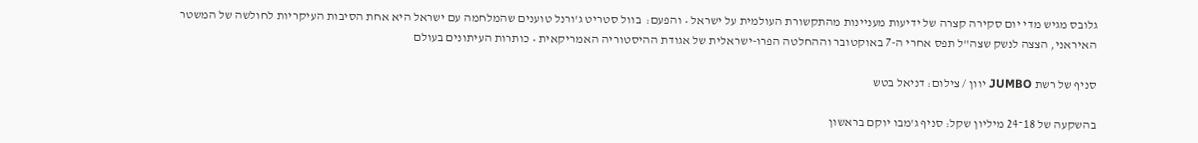גלובס מגיש מדי יום סקירה קצרה של ידיעות מעניינות מהתקשורת העולמית על ישראל • והפעם:  בוול סטריט ג'ורנל טוענים שהמלחמה עם ישראל היא אחת הסיבות העיקריות לחולשה של המשטר האיראני, הצצה לנשק שצה"ל תפס אחרי ה-7 באוקטובר וההחלטה הפרו-ישראלית של אגודת ההיסטוריה האמריקאית • כותרות העיתונים בעולם

סניף של רשת JUMBO יוון / צילום: דניאל בטש

בהשקעה של 18־24 מיליון שקל: סניף ג'מבו יוקם בראשון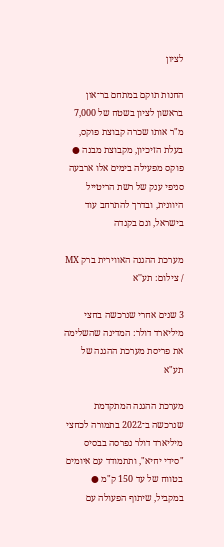לציון

החנות תוקם במתחם בר־און בראשון לציון בשטח של 7,000 מ"ר אותו שכרה קבוצת פוקס, בעלת הזיכיון, מקבוצת מבנה ● פוקס מפעילה בימים אלו ארבעה סניפי ענק של רשת הריטייל היוונית, ובדרך להתרחב עוד בישראל, וגם בקנדה

מערכת ההגנה האווירית ברק MX / צילום: תע''א

3 שנים אחרי שנרכשה בחצי מיליארד דולר: המדינה שהשלימה את פריסת מערכת ההגנה של תע"א

מערכת ההגנה המתקדמת שנרכשה ב־2022 בתמורה לכחצי מיליארד דולר נפרסה בבסיס "סידי יחיא", ותתמודד עם איומים בטווח של עד 150 ק"מ ● במקביל, שיתוף הפעולה עם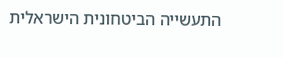התעשייה הביטחונית הישראלית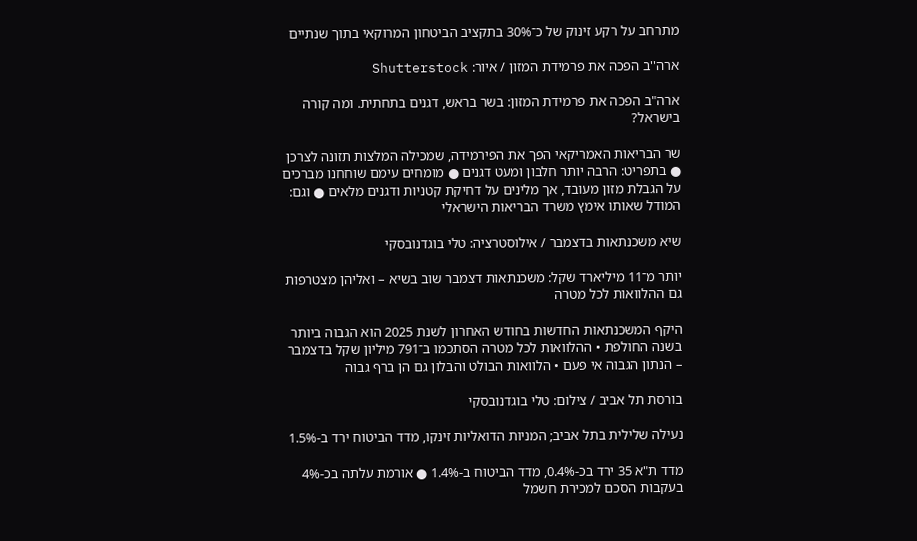מתרחב על רקע זינוק של כ־30% בתקציב הביטחון המרוקאי בתוך שנתיים

ארה''ב הפכה את פרמידת המזון / איור: Shutterstock

ארה"ב הפכה את פרמידת המזון: בשר בראש, דגנים בתחתית. ומה קורה בישראל?

שר הבריאות האמריקאי הפך את הפירמידה, שמכילה המלצות תזונה לצרכן ● בתפריט: הרבה יותר חלבון ומעט דגנים ● מומחים עימם שוחחנו מברכים על הגבלת מזון מעובד, אך מלינים על דחיקת קטניות ודגנים מלאים ● וגם: המודל שאותו אימץ משרד הבריאות הישראלי

שיא משכנתאות בדצמבר / אילוסטרציה: טלי בוגדנובסקי

יותר מ־11 מיליארד שקל: משכנתאות דצמבר שוב בשיא – ואליהן מצטרפות גם ההלוואות לכל מטרה

היקף המשכנתאות החדשות בחודש האחרון לשנת 2025 הוא הגבוה ביותר בשנה החולפת • ההלוואות לכל מטרה הסתכמו ב־791 מיליון שקל בדצמבר – הנתון הגבוה אי פעם • הלוואות הבולט והבלון גם הן ברף גבוה

בורסת תל אביב / צילום: טלי בוגדנובסקי

נעילה שלילית בתל אביב; המניות הדואליות זינקו, מדד הביטוח ירד ב-1.5%

מדד ת"א 35 ירד בכ-0.4%, מדד הביטוח ב-1.4% ● אורמת עלתה בכ-4% בעקבות הסכם למכירת חשמל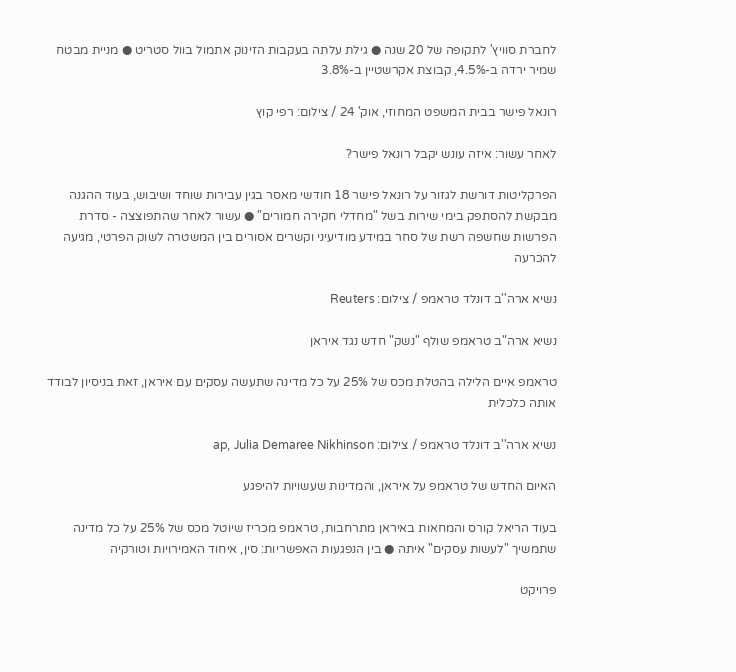לחברת סוויץ' לתקופה של 20 שנה ● גילת עלתה בעקבות הזינוק אתמול בוול סטריט ● מניית מבטח שמיר ירדה ב-4.5%, קבוצת אקרשטיין ב-3.8%

רונאל פישר בבית המשפט המחוזי, אוק' 24 / צילום: רפי קוץ

לאחר עשור: איזה עונש יקבל רונאל פישר?

הפרקליטות דורשת לגזור על רונאל פישר 18 חודשי מאסר בגין עבירות שוחד ושיבוש, בעוד ההגנה מבקשת להסתפק בימי שירות בשל "מחדלי חקירה חמורים" ● עשור לאחר שהתפוצצה - סדרת הפרשות שחשפה רשת של סחר במידע מודיעיני וקשרים אסורים בין המשטרה לשוק הפרטי, מגיעה להכרעה

נשיא ארה''ב דונלד טראמפ / צילום: Reuters

נשיא ארה"ב טראמפ שולף "נשק" חדש נגד איראן

טראמפ איים הלילה בהטלת מכס של 25% על כל מדינה שתעשה עסקים עם איראן, זאת בניסיון לבודד אותה כלכלית

נשיא ארה''ב דונלד טראמפ / צילום: ap, Julia Demaree Nikhinson

האיום החדש של טראמפ על איראן, והמדינות שעשויות להיפגע

בעוד הריאל קורס והמחאות באיראן מתרחבות, טראמפ מכריז שיוטל מכס של 25% על כל מדינה שתמשיך "לעשות עסקים" איתה ● בין הנפגעות האפשריות: סין, איחוד האמירויות וטורקיה

פרויקט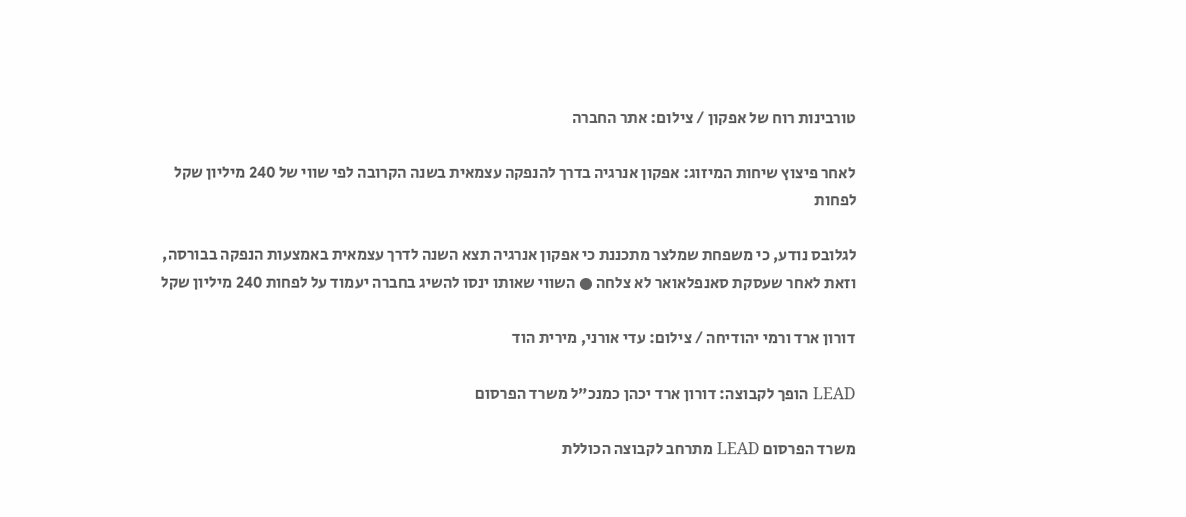טורבינות רוח של אפקון / צילום: אתר החברה

לאחר פיצוץ שיחות המיזוג: אפקון אנרגיה בדרך להנפקה עצמאית בשנה הקרובה לפי שווי של 240 מיליון שקל לפחות

לגלובס נודע, כי משפחת שמלצר מתכננת כי אפקון אנרגיה תצא השנה לדרך עצמאית באמצעות הנפקה בבורסה, וזאת לאחר שעסקת סאנפלאואר לא צלחה ● השווי שאותו ינסו להשיג בחברה יעמוד על לפחות 240 מיליון שקל

דורון ארד ורמי יהודיחה / צילום: עדי אורני, מירית הוד

LEAD הופך לקבוצה: דורון ארד יכהן כמנכ"ל משרד הפרסום

משרד הפרסום LEAD מתרחב לקבוצה הכוללת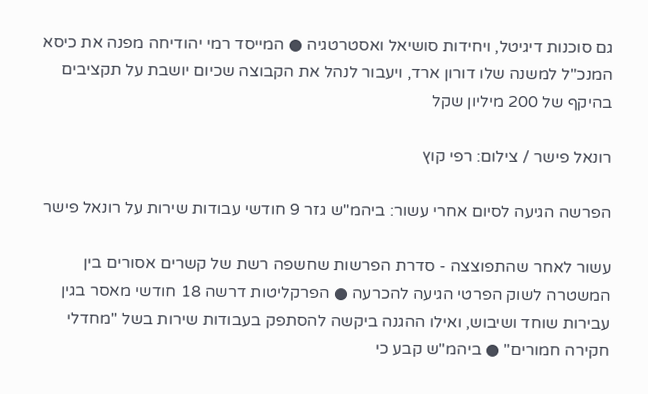גם סוכנות דיגיטל, ויחידות סושיאל ואסטרטגיה ● המייסד רמי יהודיחה מפנה את כיסא המנכ"ל למשנה שלו דורון ארד, ויעבור לנהל את הקבוצה שכיום יושבת על תקציבים בהיקף של 200 מיליון שקל

רונאל פישר / צילום: רפי קוץ

הפרשה הגיעה לסיום אחרי עשור: ביהמ"ש גזר 9 חודשי עבודות שירות על רונאל פישר

עשור לאחר שהתפוצצה - סדרת הפרשות שחשפה רשת של קשרים אסורים בין המשטרה לשוק הפרטי הגיעה להכרעה ● הפרקליטות דרשה 18 חודשי מאסר בגין עבירות שוחד ושיבוש, ואילו ההגנה ביקשה להסתפק בעבודות שירות בשל "מחדלי חקירה חמורים" ● ביהמ"ש קבע כי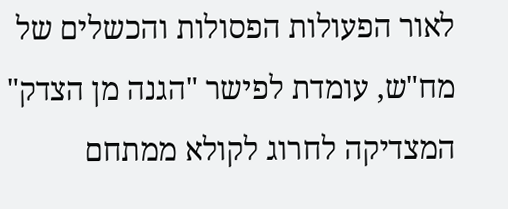לאור הפעולות הפסולות והכשלים של מח"ש, עומדת לפישר "הגנה מן הצדק" המצדיקה לחרוג לקולא ממתחם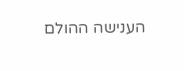הענישה ההולם